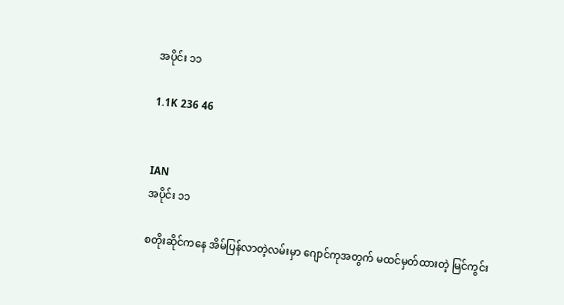အပိုင်း ၁၁

1.1K 236 46


IAN
အပိုင်း ၁၁

စတိုးဆိုင်ကနေ အိမ်ပြန်လာတဲ့လမ်းမှာ ဂျောင်ကုအတွက် မထင်မှတ်ထားတဲ့ မြင်ကွင်း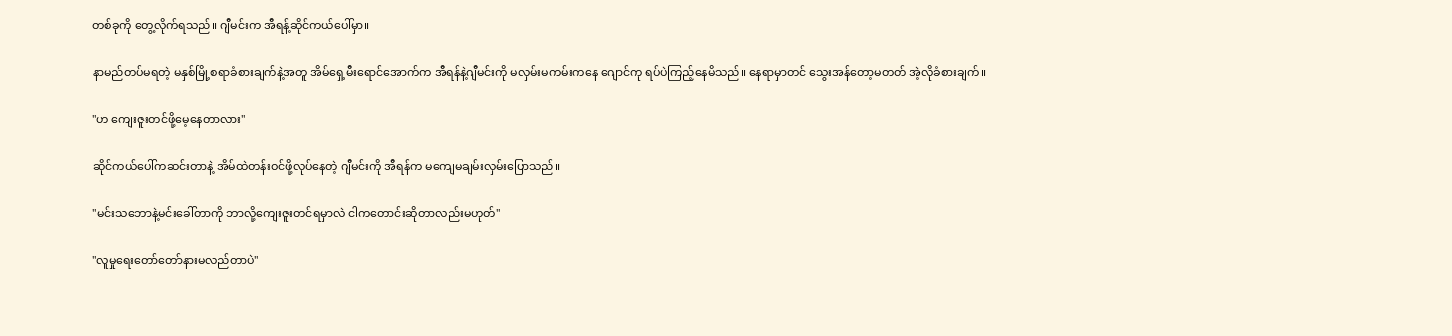တစ်ခုကို တွေ့လိုက်ရသည်။ ဂျီမင်းက အီရန့်ဆိုင်ကယ်ပေါ်မှာ။

နာမည်တပ်မရတဲ့ မနှစ်မြို့စရာခံစားချက်နဲ့အတူ အိမ်ရှေ့မီးရောင်အောက်က အီရန်နဲ့ဂျီမင်းကို မလှမ်းမကမ်းကနေ ဂျောင်ကု ရပ်ပဲကြည့်နေမိသည်။ နေရာမှာတင် သွေးအန်တော့မတတ် အဲ့လိုခံစားချက်။

"ဟ ကျေးဇူးတင်ဖို့မေ့နေတာလား"

ဆိုင်ကယ်ပေါ်ကဆင်းတာနဲ့ အိမ်ထဲတန်းဝင်ဖို့လုပ်နေတဲ့ ဂျီမင်းကို အီရန်က မကျေမချမ်းလှမ်းပြောသည်။

"မင်းသဘောနဲ့မင်းခေါ်တာကို ဘာလို့ကျေးဇူးတင်ရမှာလဲ ငါကတောင်းဆိုတာလည်းမဟုတ်"

"လူမှုရေးတော်တော်နားမလည်တာပဲ"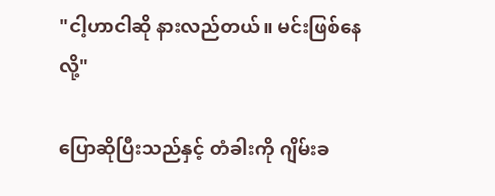"ငါ့ဟာငါဆို နားလည်တယ်။ မင်းဖြစ်နေလို့"

ပြောဆိုပြီးသည်နှင့် တံခါးကို ဂျိမ်းခ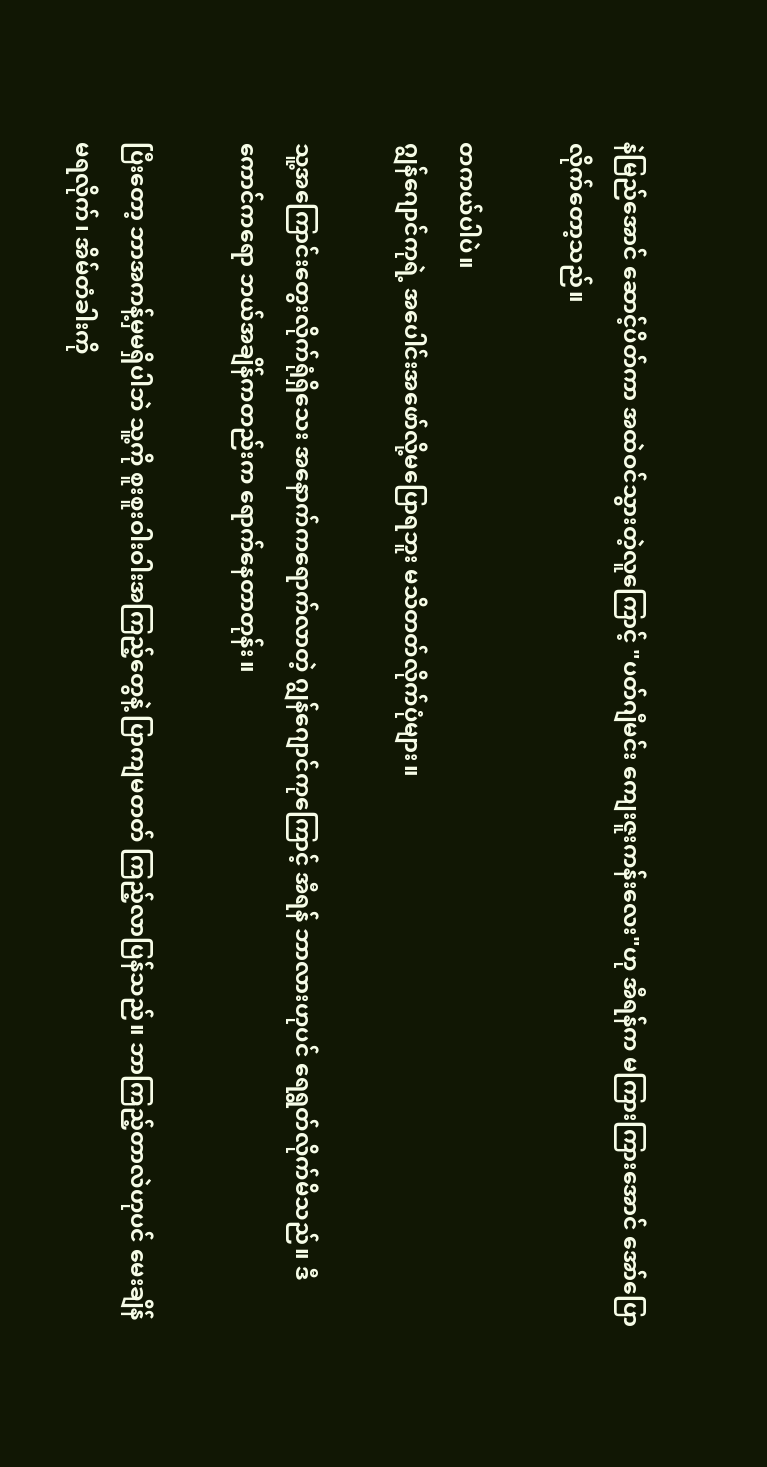နဲမြည်အောင် ဆောင့်ပိတ်ကာ အထဲဝင်သွားတဲ့လူကြောင့် "ပတ်ဂျီမင်း ကျေးဇူးကန်းလေး"ဟု အီရန်က မကြားကြားအောင် အော်ပြောလိုက်တော့သည်။

တကယ်ပါပဲ။
ဂျွန်ဂျောင်ကုရဲ့ အပေါင်းအဖော်လို့မပြောရဘူး မသိတတ်လိုက်ပုံများ။

သူ့အကြောင်းတွေးလိုက်ရုံရှိသေး အနောက်ကရောက်လာတဲ့ ဂျွန်ဂျောင်ကုကြောင့် အီရန် ဘာလားဟုပင် ရေရွတ်လိုက်မိသည်။ ဒီကောင်ကရော ဘယ်အချိန်ကတည်းက ရောက်နေတာတုန်း။

ပြီးတော့ ဘာအကန့်မှမရှိပါဘဲ သူ့ကို စူးစူးဝါးဝါးအကြည့်တွေနဲ့ ပြာကျမတတ် ကြည့်လာပြန်သည်။ ဘာကြည့်တာလဲဟုပင် မေးချိန်မရလိုက်၊ အိမ်တံခါးကို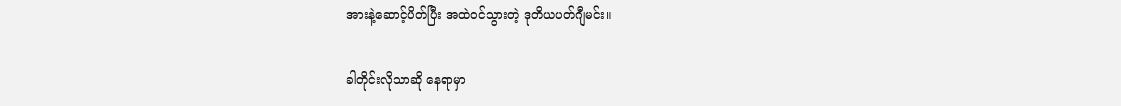အားနဲ့ဆောင့်ပိတ်ပြီး အထဲဝင်သွားတဲ့ ဒုတိယပတ်ဂျီမင်း။

ခါတိုင်းလိုသာဆို နေရာမှာ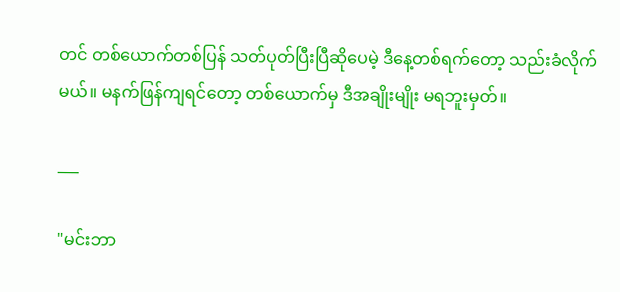တင် တစ်ယောက်တစ်ပြန် သတ်ပုတ်ပြီးပြီဆိုပေမဲ့ ဒီနေ့တစ်ရက်တော့ သည်းခံလိုက်မယ်။ မနက်ဖြန်ကျရင်တော့ တစ်ယောက်မှ ဒီအချိုးမျိုး မရဘူးမှတ်။

___

"မင်းဘာ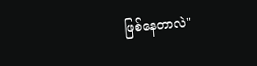ဖြစ်နေတာလဲ"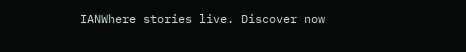IANWhere stories live. Discover now